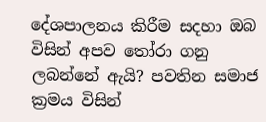දේශපාලනය කිරීම සදහා ඔබ විසින් අපව තෝරා ගනු ලබන්නේ ඇයි? පවතින සමාජ ක්‍රමය විසින්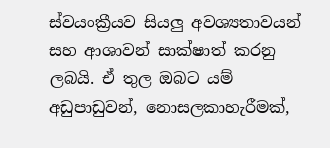ස්වයංක්‍රීයව සියලු අවශ්‍යතාවයන් සහ ආශාවන් සාක්ෂාත් කරනු ලබයි. ඒ තුල ඔබට යම් අඩුපාඩුවන්, නොසලකාහැරීමක්,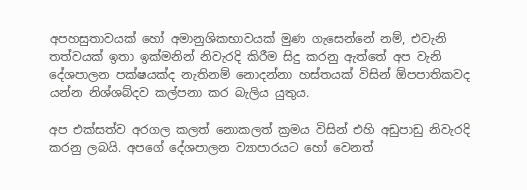අපහසුතාවයක් හෝ අමානුශිකභාවයක් මුණ ගැසෙන්නේ නම්, එවැනි තත්වයක් ඉතා ඉක්මනින් නිවැරදි කිරීම සිදු කරනු ඇත්තේ අප වැනි දේශපාලන පක්ෂයක්ද නැතිනම් නොදන්නා හස්තයක් විසින් ඕපපාතිකවද යන්න නිශ්ශබ්දව කල්පනා කර බැලිය යුතුය.

අප එක්සත්ව අරගල කලත් නොකලත් ක්‍රමය විසින් එහි අඩුපාඩු නිවැරදි කරනු ලබයි. අපගේ දේශපාලන ව්‍යාපාරයට හෝ වෙනත්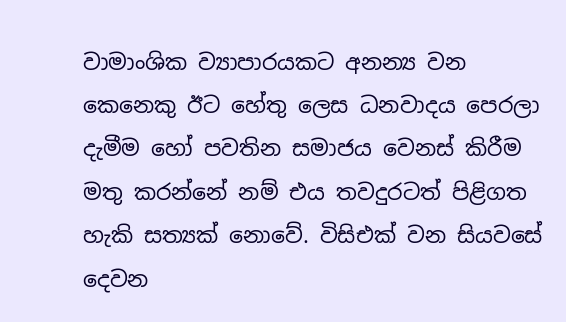වාමාංශික ව්‍යාපාරයකට අනන්‍ය වන කෙනෙකු ඊට හේතු ලෙස ධනවාදය පෙරලා දැමීම හෝ පවතින සමාජය වෙනස් කිරීම මතු කරන්නේ නම් එය තවදුරටත් පිළිගත හැකි සත්‍යක් නොවේ. විසිඑක් වන සියවසේ දෙවන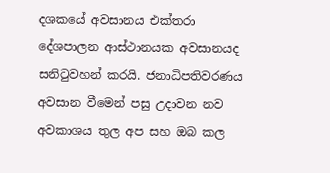දශකයේ අවසානය එක්තරා දේශපාලන ආස්ථානයක අවසානයද සනිටුවහන් කරයි. ජනාධිපතිවරණය අවසාන වීමෙන් පසු උදාවන නව අවකාශය තුල අප සහ ඔබ කල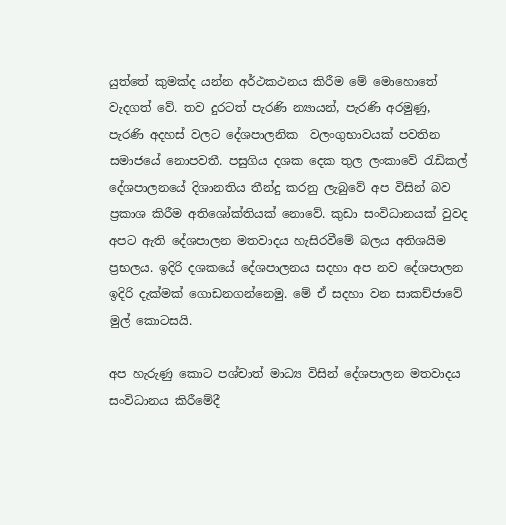යුත්තේ කුමක්ද යන්න අර්ථකථනය කිරීම මේ මොහොතේ වැදගත් වේ. තව දුරටත් පැරණි න්‍යායන්, පැරණි අරමුණු, පැරණි අදහස් වලට දේශපාලනික  වලංගුභාවයක් පවතින සමාජයේ නොපවතී. පසුගිය දශක දෙක තුල ලංකාවේ රැඩිකල් දේශපාලනයේ දිශානතිය තීන්දු කරනු ලැබුවේ අප විසින් බව ප්‍රකාශ කිරීම අතිශෝක්තියක් නොවේ. කුඩා සංවිධානයක් වුවද  අපට ඇති දේශපාලන මතවාදය හැසිරවීමේ බලය අතිශයිම ප්‍රභලය. ඉදිරි දශකයේ දේශපාලනය සදහා අප නව දේශපාලන ඉදිරි දැක්මක් ගොඩනගන්නෙමු. මේ ඒ සදහා වන සාකච්ජාවේ මුල් කොටසයි.

අප හැරුණු කොට පශ්චාත් මාධ්‍ය විසින් දේශපාලන මතවාදය සංවිධානය කිරීමේදී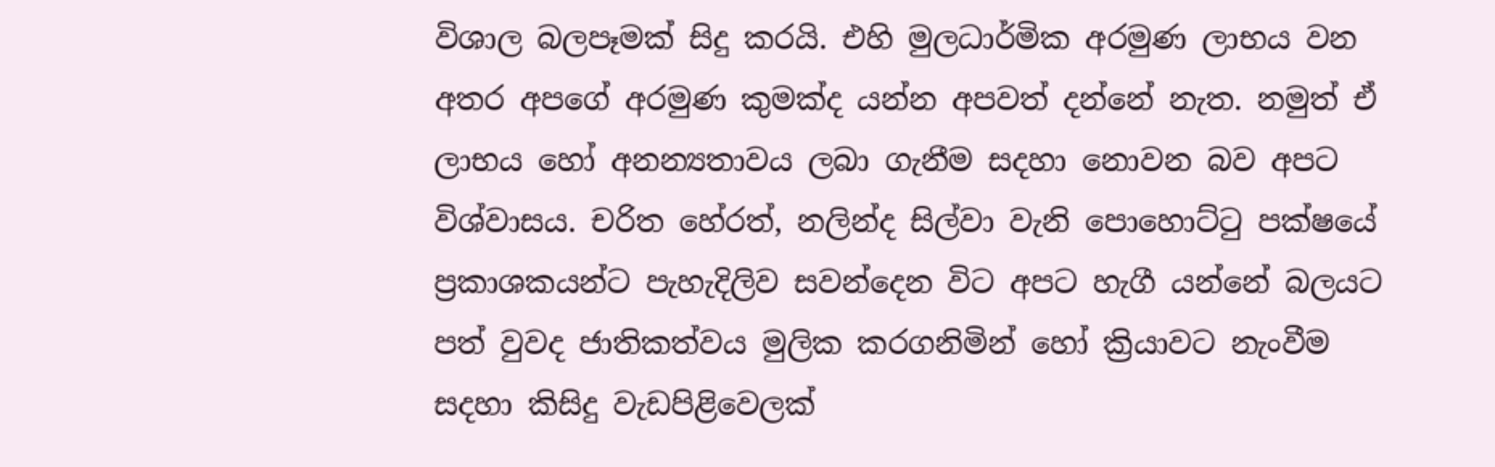විශාල බලපෑමක් සිදු කරයි. එහි මුලධාර්මික අරමුණ ලාභය වන අතර අපගේ අරමුණ කුමක්ද යන්න අපවත් දන්නේ නැත. නමුත් ඒ  ලාභය හෝ අනන්‍යතාවය ලබා ගැනීම සදහා නොවන බව අපට විශ්වාසය. චරිත හේරත්, නලින්ද සිල්වා වැනි පොහොට්ටු පක්ෂයේ ප්‍රකාශකයන්ට පැහැදිලිව සවන්දෙන විට අපට හැගී යන්නේ බලයට පත් වුවද ජාතිකත්වය මුලික කරගනිමින් හෝ ක්‍රියාවට නැංවීම සදහා කිසිදු වැඩපිළිවෙලක්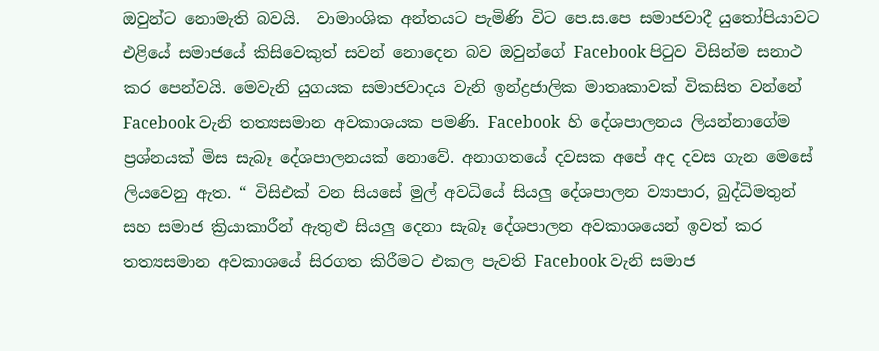ඔවුන්ට නොමැති බවයි.  වාමාංශික අන්තයට පැමිණි විට පෙ.ස.පෙ සමාජවාදී යුතෝපියාවට එළියේ සමාජයේ කිසිවෙකුත් සවන් නොදෙන බව ඔවුන්ගේ Facebook පිටුව විසින්ම සනාථ කර පෙන්වයි. මෙවැනි යුගයක සමාජවාදය වැනි ඉන්ද්‍රජාලික මාතෘකාවක් විකසිත වන්නේ Facebook වැනි තත්‍යසමාන අවකාශයක පමණි. Facebook  හි දේශපාලනය ලියන්නාගේම ප්‍රශ්නයක් මිස සැබෑ දේශපාලනයක් නොවේ. අනාගතයේ දවසක අපේ අද දවස ගැන මෙසේ ලියවෙනු ඇත. “ විසිඑක් වන සියසේ මුල් අවධියේ සියලු දේශපාලන ව්‍යාපාර, බුද්ධිමතුන් සහ සමාජ ක්‍රියාකාරීන් ඇතුළු සියලු දෙනා සැබෑ දේශපාලන අවකාශයෙන් ඉවත් කර තත්‍යසමාන අවකාශයේ සිරගත කිරීමට එකල පැවති Facebook වැනි සමාජ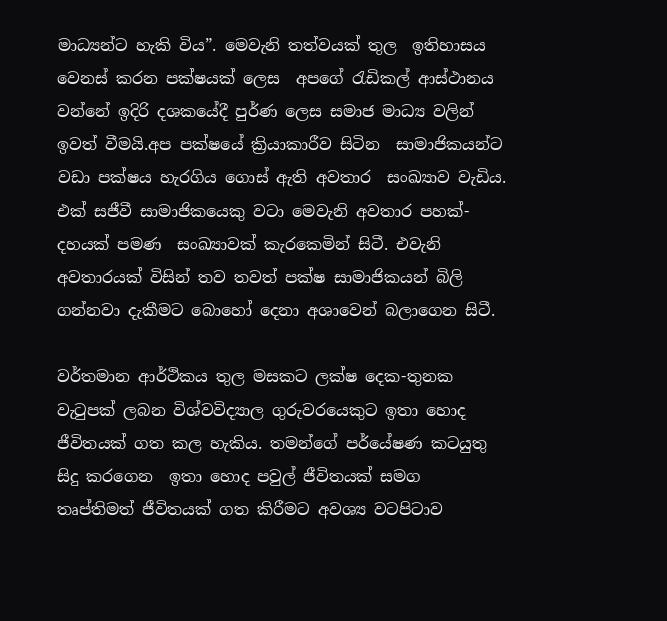මාධ්‍යන්ට හැකි විය”. මෙවැනි තත්වයක් තුල  ඉතිහාසය වෙනස් කරන පක්ෂයක් ලෙස  අපගේ රැඩිකල් ආස්ථානය වන්නේ ඉදිරි දශකයේදී පුර්ණ ලෙස සමාජ මාධ්‍ය වලින් ඉවත් වීමයි.අප පක්ෂයේ ක්‍රියාකාරීව සිටින  සාමාජිකයන්ට වඩා පක්ෂය හැරගිය ගොස් ඇති අවතාර  සංඛ්‍යාව වැඩිය. එක් සජීවී සාමාජිකයෙකු වටා මෙවැනි අවතාර පහක්-දහයක් පමණ  සංඛ්‍යාවක් කැරකෙමින් සිටී. එවැනි අවතාරයක් විසින් තව තවත් පක්ෂ සාමාජිකයන් බිලි ගන්නවා දැකීමට බොහෝ දෙනා අශාවෙන් බලාගෙන සිටී.

වර්තමාන ආර්ථිකය තුල මසකට ලක්ෂ දෙක-තුනක වැටුපක් ලබන විශ්වවිද්‍යාල ගුරුවරයෙකුට ඉතා හොද ජීවිතයක් ගත කල හැකිය. තමන්ගේ පර්යේෂණ කටයුතු සිදු කරගෙන  ඉතා හොද පවුල් ජීවිතයක් සමග  තෘප්තිමත් ජීවිතයක් ගත කිරීමට අවශ්‍ය වටපිටාව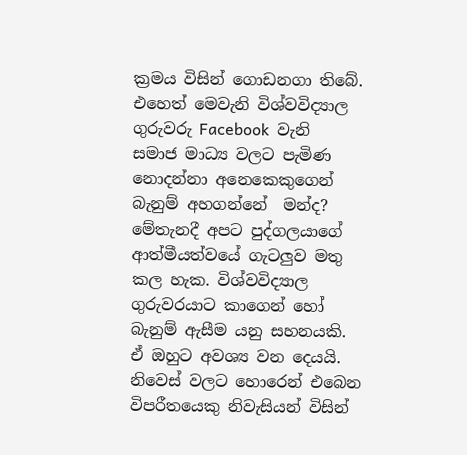ක්‍රමය විසින් ගොඩනගා තිබේ. එහෙත් මෙවැනි විශ්වවිද්‍යාල ගුරුවරු Facebook  වැනි සමාජ මාධ්‍ය වලට පැමිණ නොදන්නා අනෙකෙකුගෙන් බැනුම් අහගන්නේ  මන්ද? මේතැනදී අපට පුද්ගලයාගේ ආත්මීයත්වයේ ගැටලුව මතු කල හැක. විශ්වවිද්‍යාල ගුරුවරයාට කාගෙන් හෝ බැනුම් ඇසීම යනු සහනයකි. ඒ ඔහුට අවශ්‍ය වන දෙයයි. නිවෙස් වලට හොරෙන් එබෙන විපරීතයෙකු නිවැසියන් විසින්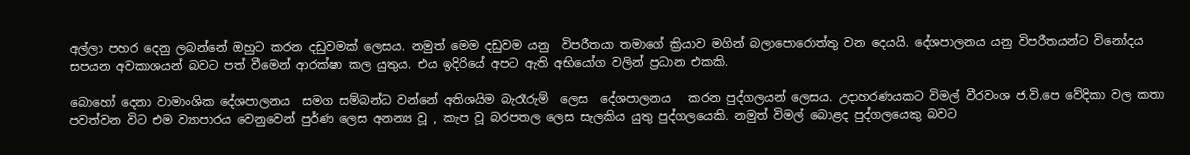අල්ලා පහර දෙනු ලබන්නේ ඔහුට කරන දඩුවමක් ලෙසය. නමුත් මෙම දඩුවම යනු  විපරීතයා තමාගේ ක්‍රියාව මගින් බලාපොරොත්තු වන දෙයයි. දේශපාලනය යනු විපරීතයන්ට විනෝදය සපයන අවකාශයන් බවට පත් වීමෙන් ආරක්ෂා කල යුතුය. එය ඉදිරියේ අපට ඇති අභියෝග වලින් ප්‍රධාන එකකි.

බොහෝ දෙනා වාමාංශික දේශපාලනය  සමග සම්බන්ධ වන්නේ අතිශයිම බැරෑරුම්  ලෙස  දේශපාලනය   කරන පුද්ගලයන් ලෙසය. උදාහරණයකට විමල් වීරවංශ ජ.වි.පෙ වේදිකා වල කතා පවත්වන විට එම ව්‍යාපාරය වෙනුවෙන් පුර්ණ ලෙස අනන්‍ය වූ , කැප වූ බරපතල ලෙස සැලකිය යුතු පුද්ගලයෙකි. නමුත් විමල් බොළද පුද්ගලයෙකු බවට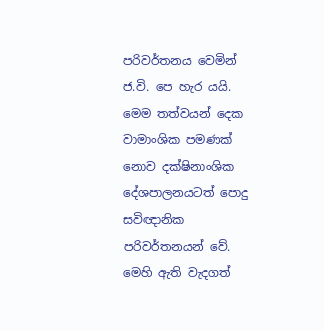පරිවර්තනය වෙමින් ජ.වි. පෙ හැර යයි. මෙම තත්වයන් දෙක වාමාංශික පමණක් නොව දක්ෂිනාංශික දේශපාලනයටත් පොදු සවිඥානික පරිවර්තනයන් වේ. මෙහි ඇති වැදගත්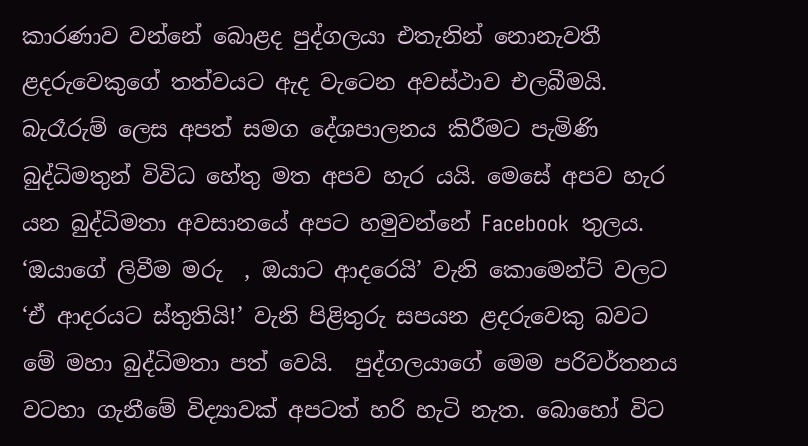කාරණාව වන්නේ බොළද පුද්ගලයා එතැනින් නොනැවතී ළදරුවෙකුගේ තත්වයට ඇද වැටෙන අවස්ථාව එලබීමයි. බැරෑරුම් ලෙස අපත් සමග දේශපාලනය කිරීමට පැමිණි බුද්ධිමතුන් විවිධ හේතු මත අපව හැර යයි. මෙසේ අපව හැර යන බුද්ධිමතා අවසානයේ අපට හමුවන්නේ Facebook  තුලය. ‘ඔයාගේ ලිවීම මරු  , ඔයාට ආදරෙයි’ වැනි කොමෙන්ට් වලට ‘ඒ ආදරයට ස්තුතියි!’ වැනි පිළිතුරු සපයන ළදරුවෙකු බවට මේ මහා බුද්ධිමතා පත් වෙයි.  පුද්ගලයාගේ මෙම පරිවර්තනය වටහා ගැනීමේ විද්‍යාවක් අපටත් හරි හැටි නැත. බොහෝ විට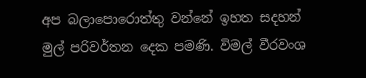අප බලාපොරොත්තු වන්නේ ඉහත සදහන් මුල් පරිවර්තන දෙක පමණි. විමල් වීරවංශ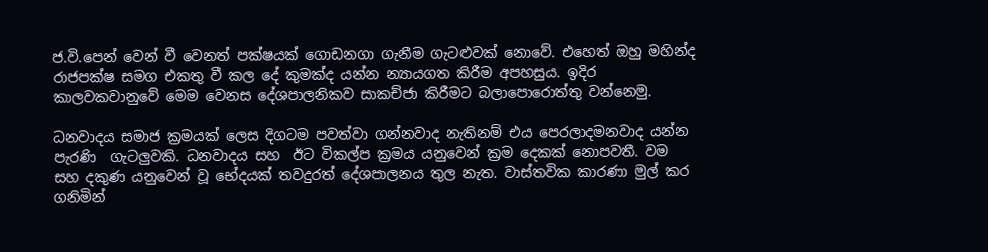ජ.වි.පෙන් වෙන් වී වෙනත් පක්ෂයක් ගොඩනගා ගැනීම ගැටළුවක් නොවේ. එහෙත් ඔහු මහින්ද රාජපක්ෂ සමග එකතු වී කල දේ කුමක්ද යන්න න්‍යායගත කිරීම අපහසුය. ඉදිර කාලවකවානුවේ මෙම වෙනස දේශපාලනිකව සාකච්ජා කිරීමට බලාපොරොත්තු වන්නෙමු.

ධනවාදය සමාජ ක්‍රමයක් ලෙස දිගටම පවත්වා ගන්නවාද නැතිනම් එය පෙරලාදමනවාද යන්න පැරණි  ගැටලුවකි. ධනවාදය සහ  ඊට විකල්ප ක්‍රමය යනුවෙන් ක්‍රම දෙකක් නොපවතී. වම සහ දකුණ යනුවෙන් වූ භේදයක් තවදුරත් දේශපාලනය තුල නැත. වාස්තවික කාරණා මුල් කර ගනිමින්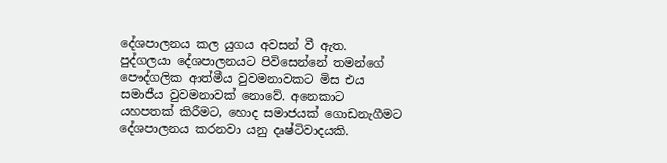දේශපාලනය කල යුගය අවසන් වී ඇත. පුද්ගලයා දේශපාලනයට පිවිසෙන්නේ තමන්ගේ පෞද්ගලික ආත්මීය වුවමනාවකට මිස එය සමාජීය වුවමනාවක් නොවේ. අනෙකාට යහපතක් කිරීමට, හොද සමාජයක් ගොඩනැගීමට  දේශපාලනය කරනවා යනු දෘෂ්ටිවාදයකි.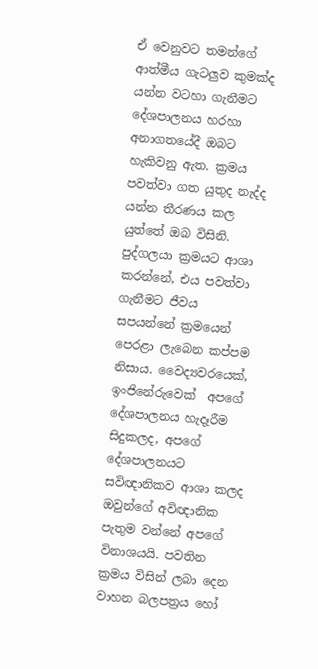ඒ වෙනුවට තමන්ගේ ආත්මීය ගැටලුව කුමක්ද යන්න වටහා ගැනීමට දේශපාලනය හරහා අනාගතයේදී ඔබට හැකිවනු ඇත. ක්‍රමය පවත්වා ගත යුතුද නැද්ද යන්න තීරණය කල යුත්තේ ඔබ විසිනි. පුද්ගලයා ක්‍රමයට ආශා කරන්නේ, එය පවත්වා ගැනීමට ජීවය සපයන්නේ ක්‍රමයෙන් පෙරළා ලැබෙන කප්පම නිසාය. වෛද්‍යවරයෙක්, ඉංජිනේරුවෙක්  අපගේ දේශපාලනය හැදෑරීම සිදුකලද, අපගේ දේශපාලනයට සවිඥානිකව ආශා කලද ඔවුන්ගේ අවිඥානික පැතුම වන්නේ අපගේ විනාශයයි. පවතින ක්‍රමය විසින් ලබා දෙන වාහන බලපත්‍රය හෝ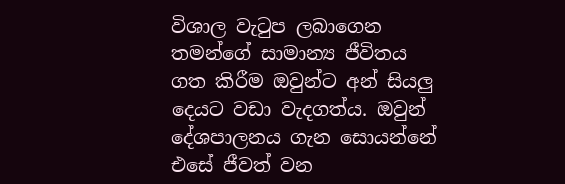විශාල වැටුප ලබාගෙන තමන්ගේ සාමාන්‍ය ජීවිතය ගත කිරීම ඔවුන්ට අන් සියලු දෙයට වඩා වැදගත්ය. ඔවුන් දේශපාලනය ගැන සොයන්නේ එසේ ජීවත් වන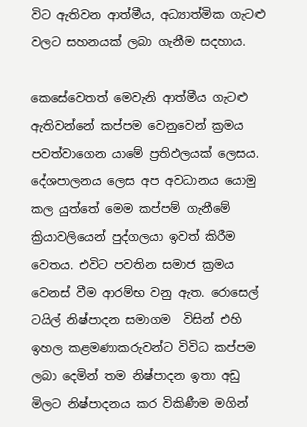විට ඇතිවන ආත්මීය, අධ්‍යාත්මික ගැටළු වලට සහනයක් ලබා ගැනීම සදහාය.

කෙසේවෙතත් මෙවැනි ආත්මීය ගැටළු ඇතිවන්නේ කප්පම වෙනුවෙන් ක්‍රමය පවත්වාගෙන යාමේ ප්‍රතිඵලයක් ලෙසය. දේශපාලනය ලෙස අප අවධානය යොමු කල යුත්තේ මෙම කප්පම් ගැනීමේ ක්‍රියාවලියෙන් පුද්ගලයා ඉවත් කිරීම වෙතය. එවිට පවතින සමාජ ක්‍රමය වෙනස් වීම ආරම්භ වනු ඇත. රොසෙල් ටයිල් නිෂ්පාදන සමාගම  විසින් එහි ඉහල කළමණාකරුවන්ට විවිධ කප්පම ලබා දෙමින් තම නිෂ්පාදන ඉතා අඩු මිලට නිෂ්පාදනය කර විකිණීම මගින්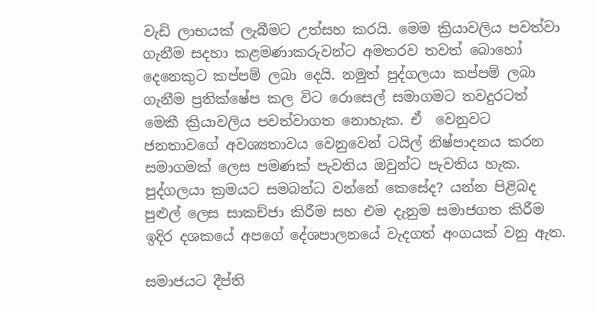වැඩි ලාභයක් ලැබීමට උත්සහ කරයි. මෙම ක්‍රියාවලිය පවත්වා ගැනීම සදහා කළමණාකරුවන්ට අමතරව තවත් බොහෝ දෙනෙකුට කප්පම් ලබා දෙයි. නමුත් පුද්ගලයා කප්පම් ලබා ගැනීම ප්‍රතික්ෂේප කල විට රොසෙල් සමාගමට තවදුරටත් මෙකී ක්‍රියාවලිය පවත්වාගත නොහැක. ඒ  වෙනුවට ජනතාවගේ අවශ්‍යතාවය වෙනුවෙන් ටයිල් නිෂ්පාදනය කරන සමාගමක් ලෙස පමණක් පැවතිය ඔවුන්ට පැවතිය හැක. පුද්ගලයා ක්‍රමයට සමබන්ධ වන්නේ කෙසේද? යන්න පිළිබද පුළුල් ලෙස සාකච්ජා කිරීම සහ එම දැනුම සමාජගත කිරීම ඉදිර දශකයේ අපගේ දේශපාලනයේ වැදගත් අංගයක් වනු ඇත.

සමාජයට දීප්ති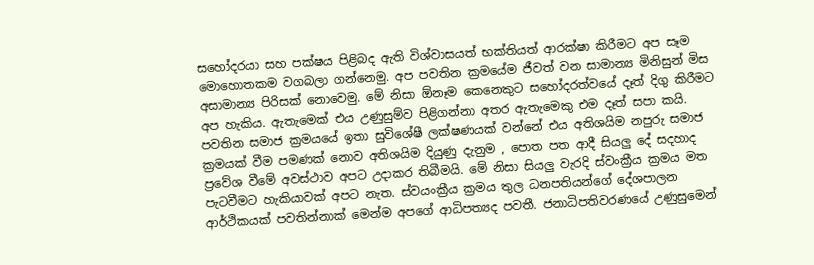සහෝදරයා සහ පක්ෂය පිළිබද ඇති විශ්වාසයත් භක්තියත් ආරක්ෂා කිරීමට අප සෑම මොහොතකම වගබලා ගන්නෙමු. අප පවතින ක්‍රමයේම ජීවත් වන සාමාන්‍ය මිනිසුන් මිස අසාමාන්‍ය පිරිසක් නොවෙමු. මේ නිසා ඕනෑම කෙනෙකුට සහෝදරත්වයේ දෑත් දිගු කිරීමට අප හැකිය. ඇතැමෙක් එය උණුසුම්ව පිළිගන්නා අතර ඇතැමෙකු එම දෑත් සපා කයි. පවතින සමාජ ක්‍රමයයේ ඉතා සුවිශේෂී ලක්ෂණයක් වන්නේ එය අතිශයිම නපුරු සමාජ ක්‍රමයක් වීම පමණක් නොව අතිශයිම දියුණු දැනුම , පොත පත ආදී සියලු දේ සදහාද ප්‍රවේශ වීමේ අවස්ථාව අපට උදාකර තිබීමයි. මේ නිසා සියලු වැරදි ස්වංක්‍රීය ක්‍රමය මත පැටවීමට හැකියාවක් අපට නැත. ස්වයංක්‍රීය ක්‍රමය තුල ධනපතියන්ගේ දේශපාලන ආර්ථිකයක් පවතින්නාක් මෙන්ම අපගේ ආධිපත්‍යද පවතී. ජනාධිපතිවරණයේ උණුසුමෙන්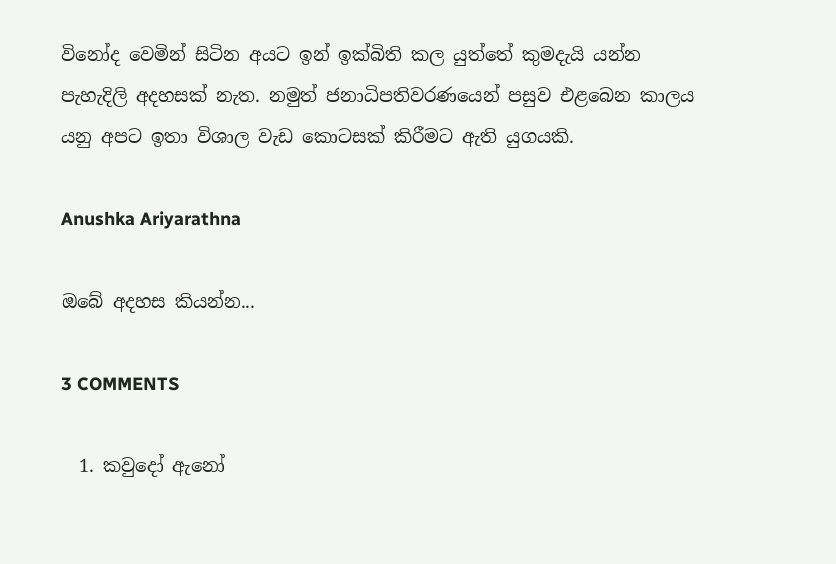විනෝද වෙමින් සිටින අයට ඉන් ඉක්බිති කල යුත්තේ කුමදැයි යන්න පැහැදිලි අදහසක් නැත. නමුත් ජනාධිපතිවරණයෙන් පසුව එළබෙන කාලය යනු අපට ඉතා විශාල වැඩ කොටසක් කිරීමට ඇති යුගයකි.

Anushka Ariyarathna

ඔබේ අදහස කියන්න...

3 COMMENTS

  1. කවුදෝ ඇනෝ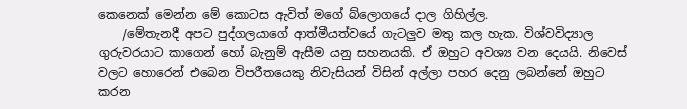කෙනෙක් මෙන්න මේ කොටස ඇවිත් මගේ බ්ලොගයේ දාල ගිහිල්ල.
    /මේතැනදී අපට පුද්ගලයාගේ ආත්මීයත්වයේ ගැටලුව මතු කල හැක. විශ්වවිද්‍යාල ගුරුවරයාට කාගෙන් හෝ බැනුම් ඇසීම යනු සහනයකි. ඒ ඔහුට අවශ්‍ය වන දෙයයි. නිවෙස් වලට හොරෙන් එබෙන විපරීතයෙකු නිවැසියන් විසින් අල්ලා පහර දෙනු ලබන්නේ ඔහුට කරන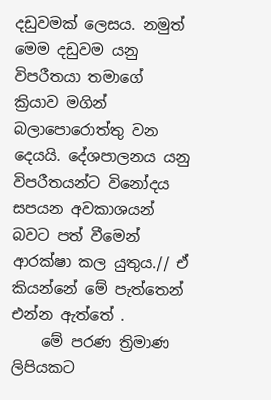දඩුවමක් ලෙසය. නමුත් මෙම දඩුවම යනු විපරීතයා තමාගේ ක්‍රියාව මගින් බලාපොරොත්තු වන දෙයයි. දේශපාලනය යනු විපරීතයන්ට විනෝදය සපයන අවකාශයන් බවට පත් වීමෙන් ආරක්ෂා කල යුතුය.// ඒ කියන්නේ මේ පැත්තෙන් එන්න ඇත්තේ .
    මේ පරණ ත්‍රිමාණ ලිපියකට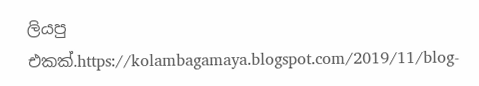ලියපු එකක්.https://kolambagamaya.blogspot.com/2019/11/blog-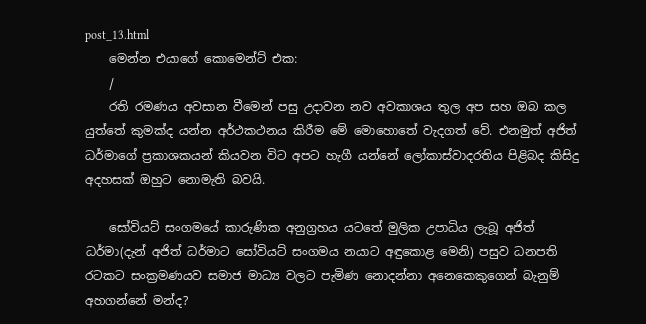post_13.html
    මෙන්න එයාගේ කොමෙන්ට් එක:
    /
    රති රමණය අවසාන වීමෙන් පසු උදාවන නව අවකාශය තුල අප සහ ඔබ කල යුත්තේ කුමක්ද යන්න අර්ථකථනය කිරීම මේ මොහොතේ වැදගත් වේ. එනමුත් අජිත් ධර්මාගේ ප්‍රකාශකයන් කියවන විට අපට හැගී යන්නේ ලෝකාස්වාදරතිය පිළිබද කිසිදු අදහසක් ඔහුට නොමැති බවයි.

    සෝවියට් සංගමයේ කාරුණික අනුග්‍රහය යටතේ මුලික උපාධිය ලැබූ අජිත් ධර්මා(දැන් අජිත් ධර්මාට සෝවියට් සංගමය නයාට අඳුකොළ මෙනි) පසුව ධනපති රටකට සංක්‍රමණයව සමාජ මාධ්‍ය වලට පැමිණ නොදන්නා අනෙකෙකුගෙන් බැනුම් අහගන්නේ මන්ද?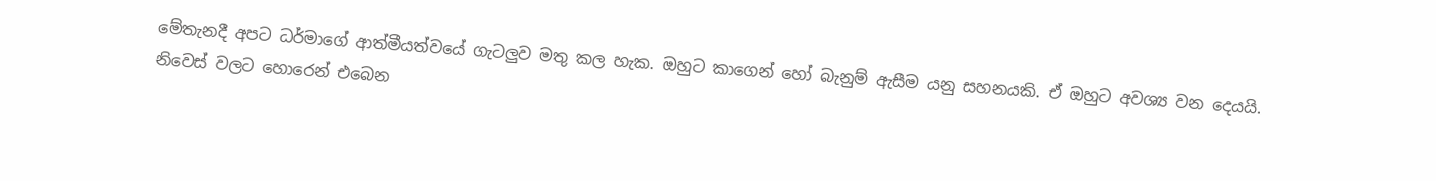මේතැනදී අපට ධර්මාගේ ආත්මීයත්වයේ ගැටලුව මතු කල හැක. ඔහුට කාගෙන් හෝ බැනුම් ඇසීම යනු සහනයකි. ඒ ඔහුට අවශ්‍ය වන දෙයයි. නිවෙස් වලට හොරෙන් එබෙන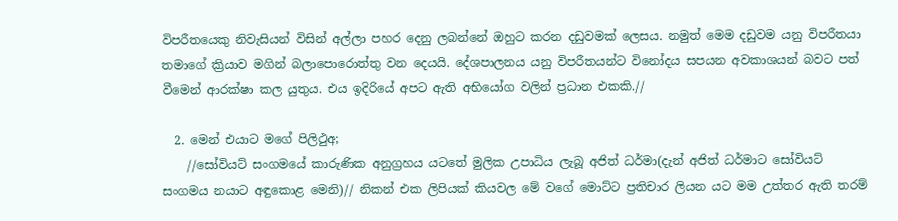විපරීතයෙකු නිවැසියන් විසින් අල්ලා පහර දෙනු ලබන්නේ ඔහුට කරන දඩුවමක් ලෙසය. නමුත් මෙම දඩුවම යනු විපරීතයා තමාගේ ක්‍රියාව මගින් බලාපොරොත්තු වන දෙයයි. දේශපාලනය යනු විපරීතයන්ට විනෝදය සපයන අවකාශයන් බවට පත් වීමෙන් ආරක්ෂා කල යුතුය. එය ඉදිරියේ අපට ඇති අභියෝග වලින් ප්‍රධාන එකකි.//

  2. මෙන් එයාට මගේ පිලිථුඅ;
    //සෝවියට් සංගමයේ කාරුණික අනුග්‍රහය යටතේ මුලික උපාධිය ලැබූ අජිත් ධර්මා(දැන් අජිත් ධර්මාට සෝවියට් සංගමය නයාට අඳුකොළ මෙනි)// නිකන් එක ලිපියක් කියවල මේ වගේ මොට්ට ප්‍රතිචාර ලියන යට මම උත්තර ඇති තරම්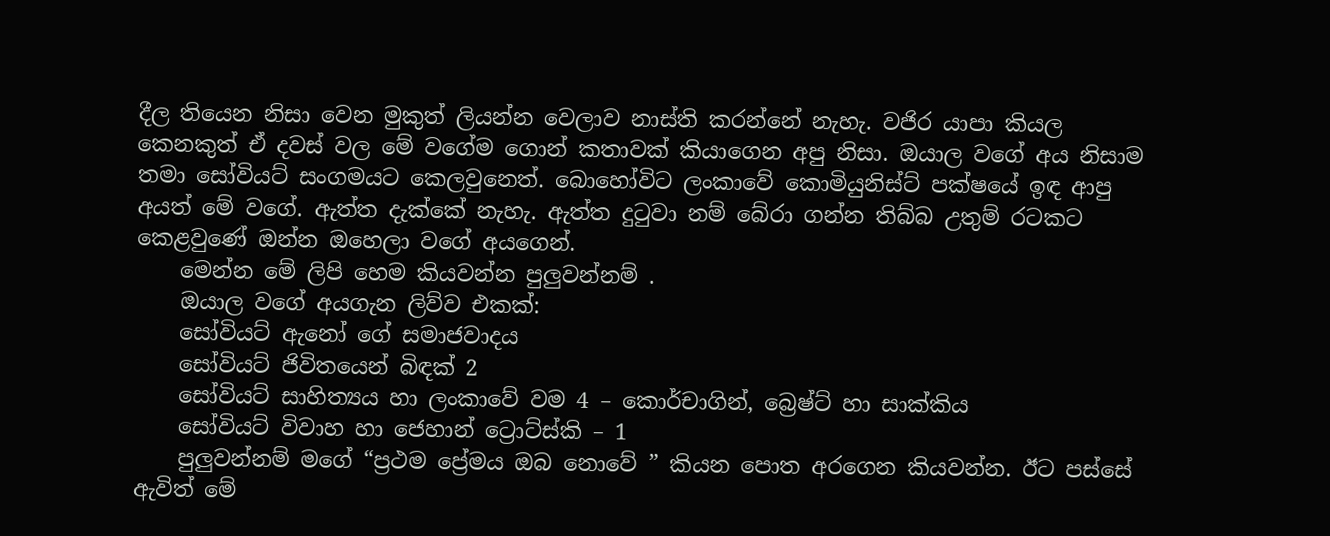දීල තියෙන නිසා වෙන මුකුත් ලියන්න වෙලාව නාස්ති කරන්නේ නැහැ. වජිර යාපා කියල කෙනකුත් ඒ දවස් වල මේ වගේම ගොන් කතාවක් කියාගෙන අපු නිසා. ඔයාල වගේ අය නිසාම තමා සෝවියට් සංගමයට කෙලවුනෙත්. බොහෝවිට ලංකාවේ කොමියුනිස්ට් පක්ෂයේ ඉඳ ආපු අයත් මේ වගේ. ඇත්ත දැක්කේ නැහැ. ඇත්ත දුටුවා නම් බේරා ගන්න තිබ්බ උතුම් රටකට කෙළවුණේ ඔන්න ඔහෙලා වගේ අයගෙන්.
    මෙන්න මේ ලිපි හෙම කියවන්න පුලුවන්නම් .
    ඔයාල වගේ අයගැන ලිව්ව එකක්:
    සෝවියට් ඇනෝ ගේ සමාජවාදය
    සෝවියට් ජිවිතයෙන් බිඳක් 2
    සෝවියට් සාහිත්‍යය හා ලංකාවේ වම 4 – කොර්චාගින්, බ්‍රෙෂ්ට් හා සාක්කිය
    සෝවියට් විවාහ හා ජෙහාන් ට්‍රොට්ස්කි – 1
    පුලුවන්නම් මගේ “ප්‍රථම ප්‍රේමය ඔබ නොවේ ” කියන පොත අරගෙන කියවන්න. ඊට පස්සේ ඇවිත් මේ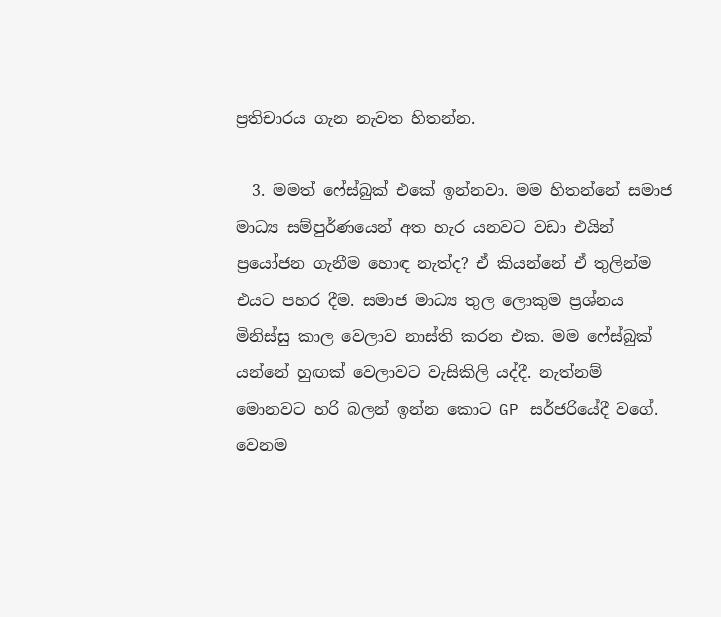ප්‍රතිචාරය ගැන නැවත හිතන්න.

  3. මමත් ෆේස්බුක් එකේ ඉන්නවා. මම හිතන්නේ සමාජ මාධ්‍ය සම්පුර්ණයෙන් අත හැර යනවට වඩා එයින් ප්‍රයෝජන ගැනීම හොඳ නැත්ද? ඒ කියන්නේ ඒ තුලින්ම එයට පහර දීම. සමාජ මාධ්‍ය තුල ලොකුම ප්‍රශ්නය මිනිස්සු කාල වෙලාව නාස්ති කරන එක. මම ෆේස්බුක් යන්නේ හුඟක් වෙලාවට වැසිකිලි යද්දී. නැත්නම් මොනවට හරි බලන් ඉන්න කොට GP සර්ජරියේදී වගේ. වෙනම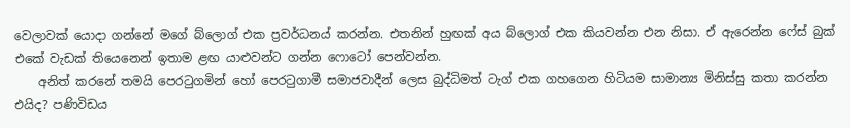වෙලාවක් යොදා ගන්නේ මගේ බ්ලොග් එක ප්‍රවර්ධනය් කරන්න. එතනින් හුඟක් අය බ්ලොග් එක කියවන්න එන නිසා. ඒ ඇරෙන්න ෆේස් බුක් එකේ වැඩක් තියෙනෙන් ඉතාම ළඟ යාළුවන්ට ගන්න ෆොටෝ පෙන්වන්න.
    අනිත් කරනේ තමයි පෙරටුගමින් හෝ පෙරටුගාමී සමාජවාදීන් ලෙස බුද්ධිමත් ටැග් එක ගහගෙන හිටියම සාමාන්‍ය මිනිස්සු කතා කරන්න එයිද? පණිවිඩය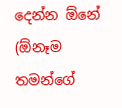දෙන්න ඕනේ (ඕනෑම තමන්ගේ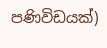පණිවිඩයක්)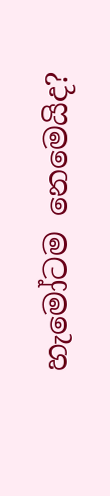හැමෝටම නෙමෙයිද?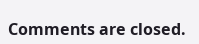Comments are closed.